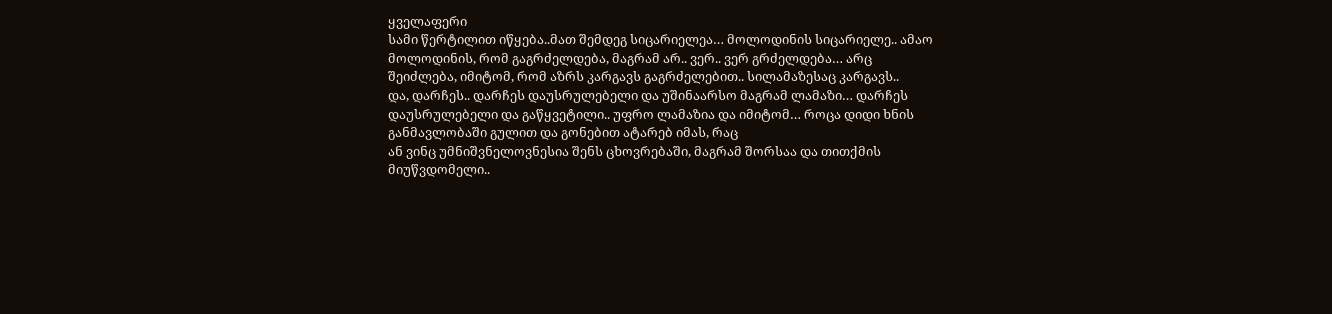ყველაფერი
სამი წერტილით იწყება..მათ შემდეგ სიცარიელეა… მოლოდინის სიცარიელე.. ამაო
მოლოდინის, რომ გაგრძელდება, მაგრამ არ.. ვერ.. ვერ გრძელდება… არც
შეიძლება, იმიტომ, რომ აზრს კარგავს გაგრძელებით.. სილამაზესაც კარგავს..
და, დარჩეს.. დარჩეს დაუსრულებელი და უშინაარსო მაგრამ ლამაზი… დარჩეს
დაუსრულებელი და გაწყვეტილი.. უფრო ლამაზია და იმიტომ… როცა დიდი ხნის
განმავლობაში გულით და გონებით ატარებ იმას, რაც
ან ვინც უმნიშვნელოვნესია შენს ცხოვრებაში, მაგრამ შორსაა და თითქმის
მიუწვდომელი..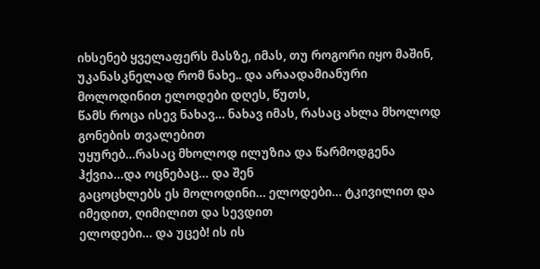იხსენებ ყველაფერს მასზე, იმას, თუ როგორი იყო მაშინ,
უკანასკნელად რომ ნახე.. და არაადამიანური მოლოდინით ელოდები დღეს, წუთს,
წამს როცა ისევ ნახავ… ნახავ იმას, რასაც ახლა მხოლოდ გონების თვალებით
უყურებ…რასაც მხოლოდ ილუზია და წარმოდგენა ჰქვია…და ოცნებაც… და შენ
გაცოცხლებს ეს მოლოდინი… ელოდები… ტკივილით და იმედით, ღიმილით და სევდით
ელოდები… და უცებ! ის ის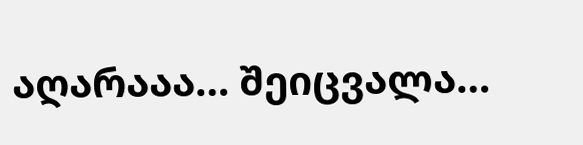აღარააა… შეიცვალა…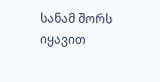სანამ შორს იყავით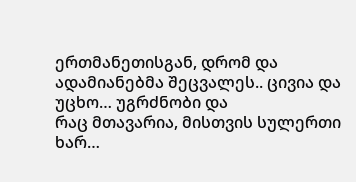ერთმანეთისგან, დრომ და ადამიანებმა შეცვალეს.. ცივია და უცხო… უგრძნობი და
რაც მთავარია, მისთვის სულერთი ხარ…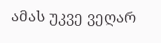ამას უკვე ვეღარ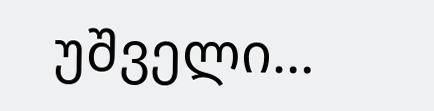უშველი…